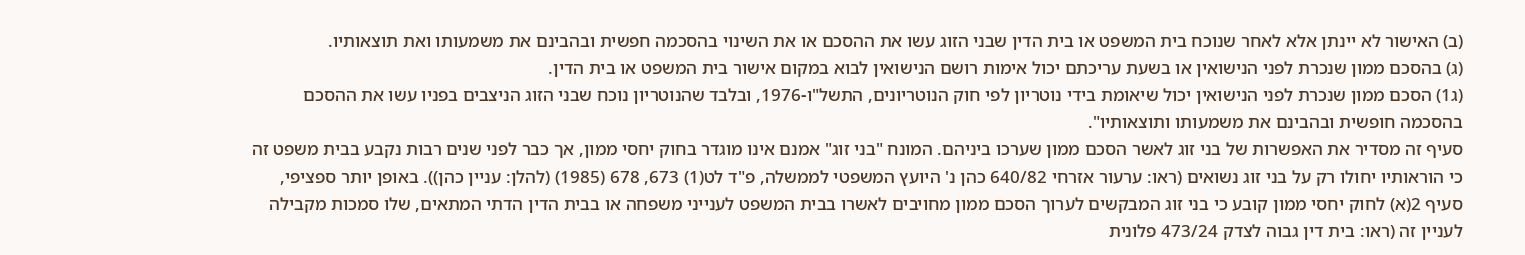(ב) האישור לא יינתן אלא לאחר שנוכח בית המשפט או בית הדין שבני הזוג עשו את ההסכם או את השינוי בהסכמה חפשית ובהבינם את משמעותו ואת תוצאותיו.
(ג) בהסכם ממון שנכרת לפני הנישואין או בשעת עריכתם יכול אימות רושם הנישואין לבוא במקום אישור בית המשפט או בית הדין.
(ג1) הסכם ממון שנכרת לפני הנישואין יכול שיאומת בידי נוטריון לפי חוק הנוטריונים, התשל"ו-1976, ובלבד שהנוטריון נוכח שבני הזוג הניצבים בפניו עשו את ההסכם בהסכמה חופשית ובהבינם את משמעותו ותוצאותיו".
סעיף זה מסדיר את האפשרות של בני זוג לאשר הסכם ממון שערכו ביניהם. המונח "בני זוג" אמנם אינו מוגדר בחוק יחסי ממון, אך כבר לפני שנים רבות נקבע בבית משפט זה כי הוראותיו יחולו רק על בני זוג נשואים (ראו: ערעור אזרחי 640/82 כהן נ' היועץ המשפטי לממשלה, פ"ד לט(1) 673, 678 (1985) (להלן: עניין כהן)). באופן יותר ספציפי, סעיף 2(א) לחוק יחסי ממון קובע כי בני זוג המבקשים לערוך הסכם ממון מחויבים לאשרו בבית המשפט לענייני משפחה או בבית הדין הדתי המתאים, שלו סמכות מקבילה לעניין זה (ראו: בית דין גבוה לצדק 473/24 פלונית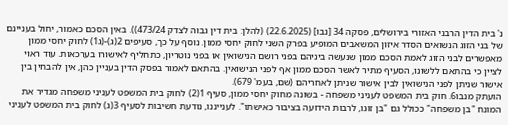נ' בית הדין הרבני האזורי בירושלים, פסקה 34 [נבו] (22.6.2025) (להלן: בית דין גבוה לצדק 473/24)). באין הסכם כאמור, יחול בעניינם של בני הזוג הנשואים הסדר איזון המשאבים המופיע בפרק השני לחוק יחסי ממון. נוסף על כך, סעיפים 2(ג)-(ג1) לחוק יחסי ממון מאפשרים לבני הזוג לאמת הסכם ממון שנעשה ביניהם בפני רושם הנישואין או בפני נוטריון, כתחליף לאישורו בערכאות. עוד ראוי לציין כי בהתאם ללשונו, הסעיף מתיר לאשר הסכם ממון אף לפני הנישואין. בהתאם לאמור בפסק הדין בעניין כהן, אין להבחין בין אישור שניתן לפני הנישואין לבין אישור שניתן לאחריהם (שם, בעמ' 679).
הועתק מנבו6. חוק בית המשפט לעניני משפחה - בשונה מחוק יחסי ממון, סעיף 1(2) לחוק בית המשפט לעניני משפחה מגדיר את המונח "בן משפחה" ככולל גם "בן זוגו, לרבות הידועה בציבור כאישתו". לענייננו, נודעת חשיבות לסעיף 3(ג) לחוק בית המשפט לעניני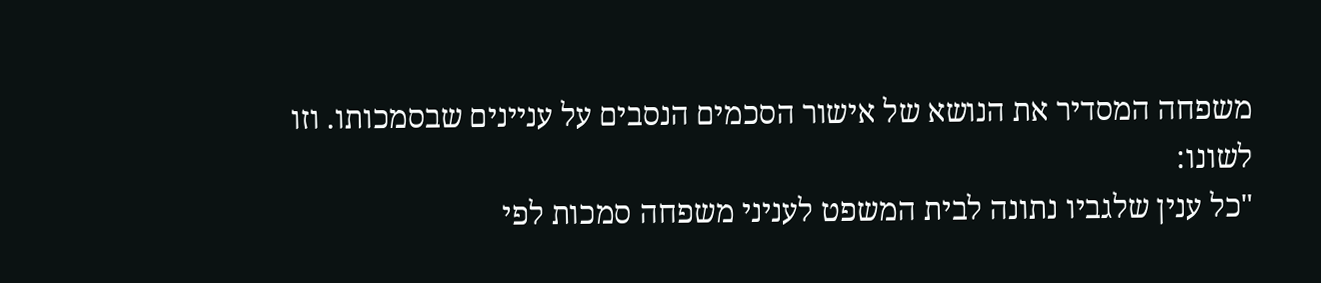משפחה המסדיר את הנושא של אישור הסכמים הנסבים על עניינים שבסמכותו. וזו לשונו:
"כל ענין שלגביו נתונה לבית המשפט לעניני משפחה סמכות לפי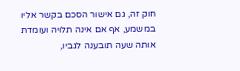חוק זה, גם אישור הסכם בקשר אליו במשמע, אף אם אינה תלויה ועומדת אותה שעה תובענה לגביו,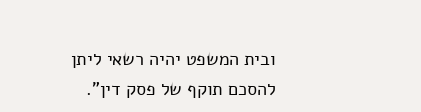ובית המשפט יהיה רשאי ליתן להסכם תוקף של פסק דין".